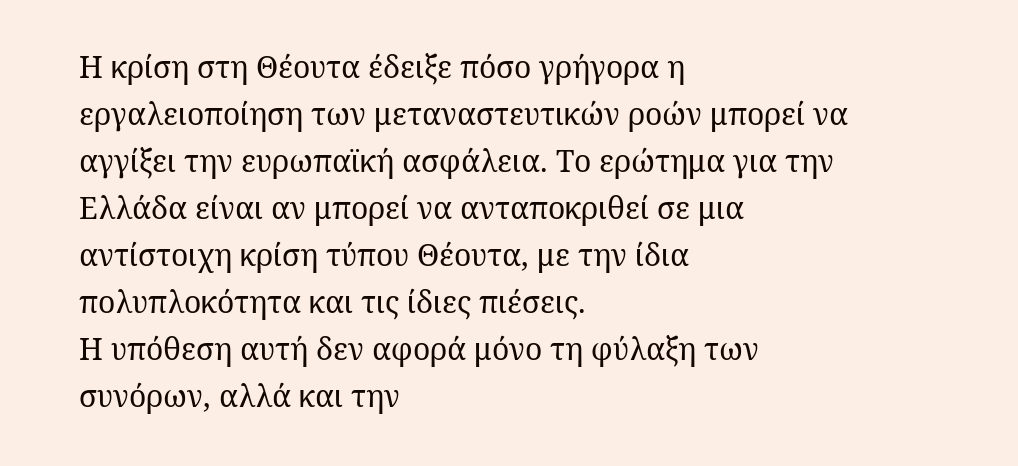Η κρίση στη Θέουτα έδειξε πόσο γρήγορα η εργαλειοποίηση των μεταναστευτικών ροών μπορεί να αγγίξει την ευρωπαϊκή ασφάλεια. Το ερώτημα για την Ελλάδα είναι αν μπορεί να ανταποκριθεί σε μια αντίστοιχη κρίση τύπου Θέουτα, με την ίδια πολυπλοκότητα και τις ίδιες πιέσεις.
Η υπόθεση αυτή δεν αφορά μόνο τη φύλαξη των συνόρων, αλλά και την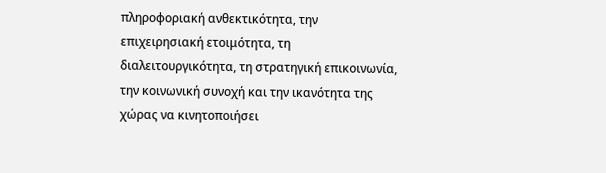πληροφοριακή ανθεκτικότητα, την επιχειρησιακή ετοιμότητα, τη διαλειτουργικότητα, τη στρατηγική επικοινωνία, την κοινωνική συνοχή και την ικανότητα της χώρας να κινητοποιήσει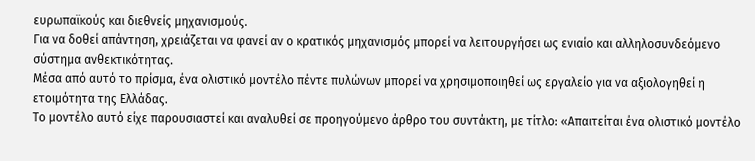ευρωπαϊκούς και διεθνείς μηχανισμούς.
Για να δοθεί απάντηση, χρειάζεται να φανεί αν ο κρατικός μηχανισμός μπορεί να λειτουργήσει ως ενιαίο και αλληλοσυνδεόμενο σύστημα ανθεκτικότητας.
Μέσα από αυτό το πρίσμα, ένα ολιστικό μοντέλο πέντε πυλώνων μπορεί να χρησιμοποιηθεί ως εργαλείο για να αξιολογηθεί η ετοιμότητα της Ελλάδας.
Το μοντέλο αυτό είχε παρουσιαστεί και αναλυθεί σε προηγούμενο άρθρο του συντάκτη, με τίτλο: «Απαιτείται ένα ολιστικό μοντέλο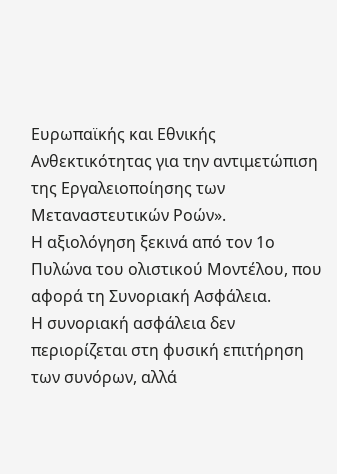Ευρωπαϊκής και Εθνικής Ανθεκτικότητας για την αντιμετώπιση της Εργαλειοποίησης των Μεταναστευτικών Ροών».
Η αξιολόγηση ξεκινά από τον 1ο Πυλώνα του ολιστικού Μοντέλου, που αφορά τη Συνοριακή Ασφάλεια.
Η συνοριακή ασφάλεια δεν περιορίζεται στη φυσική επιτήρηση των συνόρων, αλλά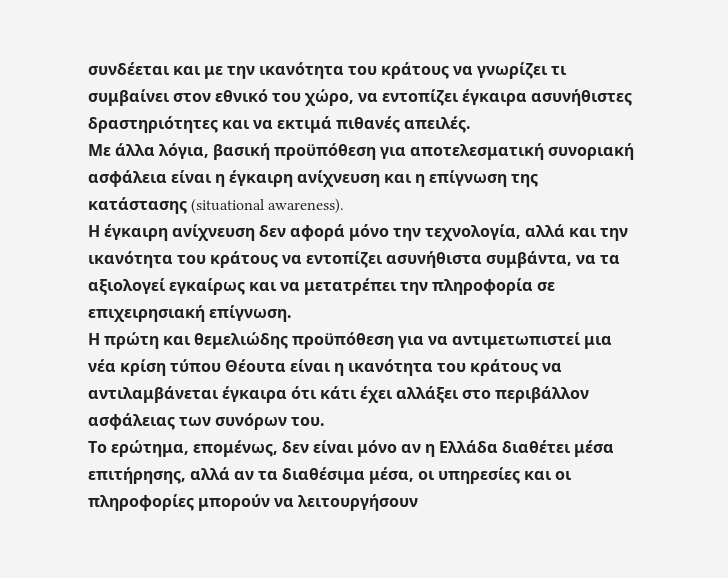συνδέεται και με την ικανότητα του κράτους να γνωρίζει τι συμβαίνει στον εθνικό του χώρο, να εντοπίζει έγκαιρα ασυνήθιστες δραστηριότητες και να εκτιμά πιθανές απειλές.
Με άλλα λόγια, βασική προϋπόθεση για αποτελεσματική συνοριακή ασφάλεια είναι η έγκαιρη ανίχνευση και η επίγνωση της κατάστασης (situational awareness).
Η έγκαιρη ανίχνευση δεν αφορά μόνο την τεχνολογία, αλλά και την ικανότητα του κράτους να εντοπίζει ασυνήθιστα συμβάντα, να τα αξιολογεί εγκαίρως και να μετατρέπει την πληροφορία σε επιχειρησιακή επίγνωση.
Η πρώτη και θεμελιώδης προϋπόθεση για να αντιμετωπιστεί μια νέα κρίση τύπου Θέουτα είναι η ικανότητα του κράτους να αντιλαμβάνεται έγκαιρα ότι κάτι έχει αλλάξει στο περιβάλλον ασφάλειας των συνόρων του.
Το ερώτημα, επομένως, δεν είναι μόνο αν η Ελλάδα διαθέτει μέσα επιτήρησης, αλλά αν τα διαθέσιμα μέσα, οι υπηρεσίες και οι πληροφορίες μπορούν να λειτουργήσουν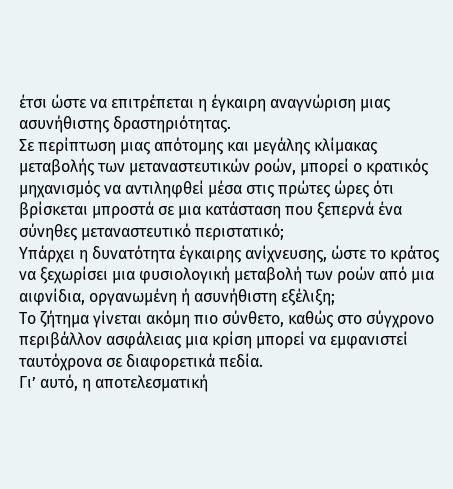έτσι ώστε να επιτρέπεται η έγκαιρη αναγνώριση μιας ασυνήθιστης δραστηριότητας.
Σε περίπτωση μιας απότομης και μεγάλης κλίμακας μεταβολής των μεταναστευτικών ροών, μπορεί ο κρατικός μηχανισμός να αντιληφθεί μέσα στις πρώτες ώρες ότι βρίσκεται μπροστά σε μια κατάσταση που ξεπερνά ένα σύνηθες μεταναστευτικό περιστατικό;
Υπάρχει η δυνατότητα έγκαιρης ανίχνευσης, ώστε το κράτος να ξεχωρίσει μια φυσιολογική μεταβολή των ροών από μια αιφνίδια, οργανωμένη ή ασυνήθιστη εξέλιξη;
Το ζήτημα γίνεται ακόμη πιο σύνθετο, καθώς στο σύγχρονο περιβάλλον ασφάλειας μια κρίση μπορεί να εμφανιστεί ταυτόχρονα σε διαφορετικά πεδία.
Γι’ αυτό, η αποτελεσματική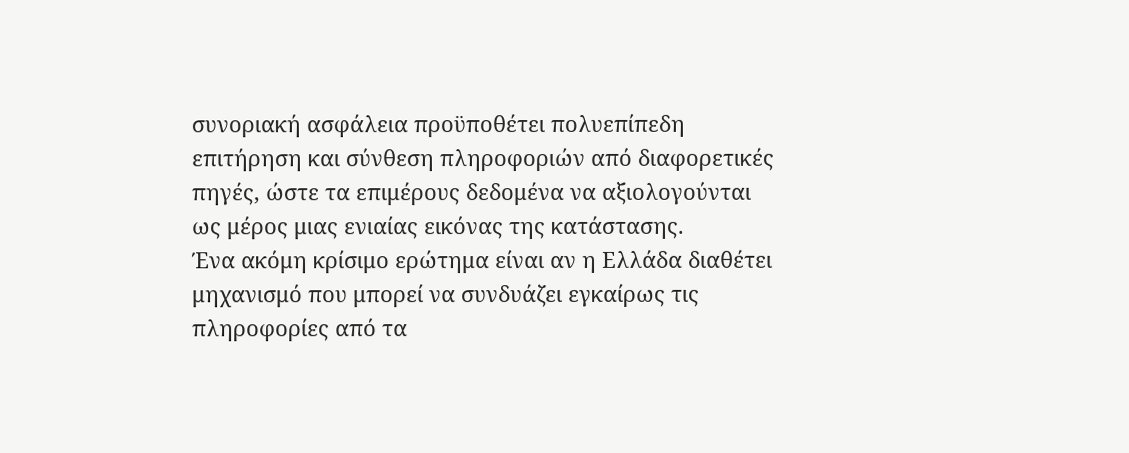συνοριακή ασφάλεια προϋποθέτει πολυεπίπεδη επιτήρηση και σύνθεση πληροφοριών από διαφορετικές πηγές, ώστε τα επιμέρους δεδομένα να αξιολογούνται ως μέρος μιας ενιαίας εικόνας της κατάστασης.
Ένα ακόμη κρίσιμο ερώτημα είναι αν η Ελλάδα διαθέτει μηχανισμό που μπορεί να συνδυάζει εγκαίρως τις πληροφορίες από τα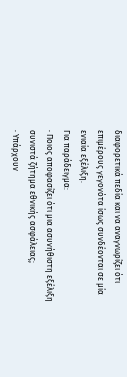διαφορετικά πεδία και να αναγνωρίζει ότι επιμέρους γεγονότα ίσως συνδέονται σε μία ενιαία εξέλιξη.
Για παράδειγμα:
· Ποιος αποφασίζει ότι μια ασυνήθιστη εξέλιξη συνιστά ζήτημα εθνικής ασφάλειας;
· Υπάρχουν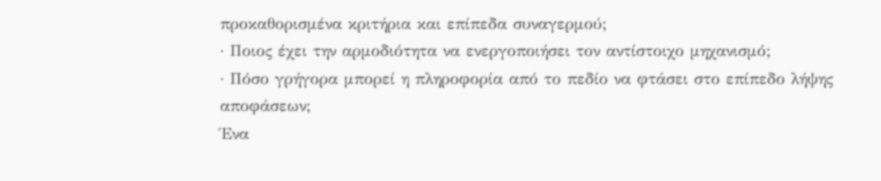προκαθορισμένα κριτήρια και επίπεδα συναγερμού;
· Ποιος έχει την αρμοδιότητα να ενεργοποιήσει τον αντίστοιχο μηχανισμό;
· Πόσο γρήγορα μπορεί η πληροφορία από το πεδίο να φτάσει στο επίπεδο λήψης αποφάσεων;
Ένα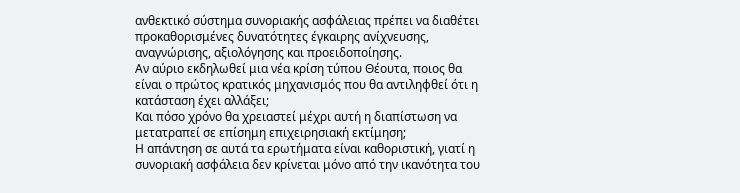ανθεκτικό σύστημα συνοριακής ασφάλειας πρέπει να διαθέτει προκαθορισμένες δυνατότητες έγκαιρης ανίχνευσης, αναγνώρισης, αξιολόγησης και προειδοποίησης.
Αν αύριο εκδηλωθεί μια νέα κρίση τύπου Θέουτα, ποιος θα είναι ο πρώτος κρατικός μηχανισμός που θα αντιληφθεί ότι η κατάσταση έχει αλλάξει;
Και πόσο χρόνο θα χρειαστεί μέχρι αυτή η διαπίστωση να μετατραπεί σε επίσημη επιχειρησιακή εκτίμηση;
Η απάντηση σε αυτά τα ερωτήματα είναι καθοριστική, γιατί η συνοριακή ασφάλεια δεν κρίνεται μόνο από την ικανότητα του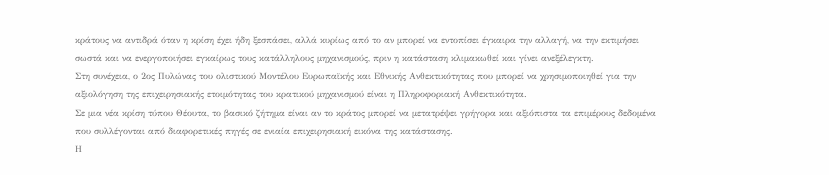κράτους να αντιδρά όταν η κρίση έχει ήδη ξεσπάσει, αλλά κυρίως από το αν μπορεί να εντοπίσει έγκαιρα την αλλαγή, να την εκτιμήσει σωστά και να ενεργοποιήσει εγκαίρως τους κατάλληλους μηχανισμούς, πριν η κατάσταση κλιμακωθεί και γίνει ανεξέλεγκτη.
Στη συνέχεια, ο 2ος Πυλώνας του ολιστικού Μοντέλου Ευρωπαϊκής και Εθνικής Ανθεκτικότητας που μπορεί να χρησιμοποιηθεί για την αξιολόγηση της επιχειρησιακής ετοιμότητας του κρατικού μηχανισμού είναι η Πληροφοριακή Ανθεκτικότητα.
Σε μια νέα κρίση τύπου Θέουτα, το βασικό ζήτημα είναι αν το κράτος μπορεί να μετατρέψει γρήγορα και αξιόπιστα τα επιμέρους δεδομένα που συλλέγονται από διαφορετικές πηγές σε ενιαία επιχειρησιακή εικόνα της κατάστασης.
Η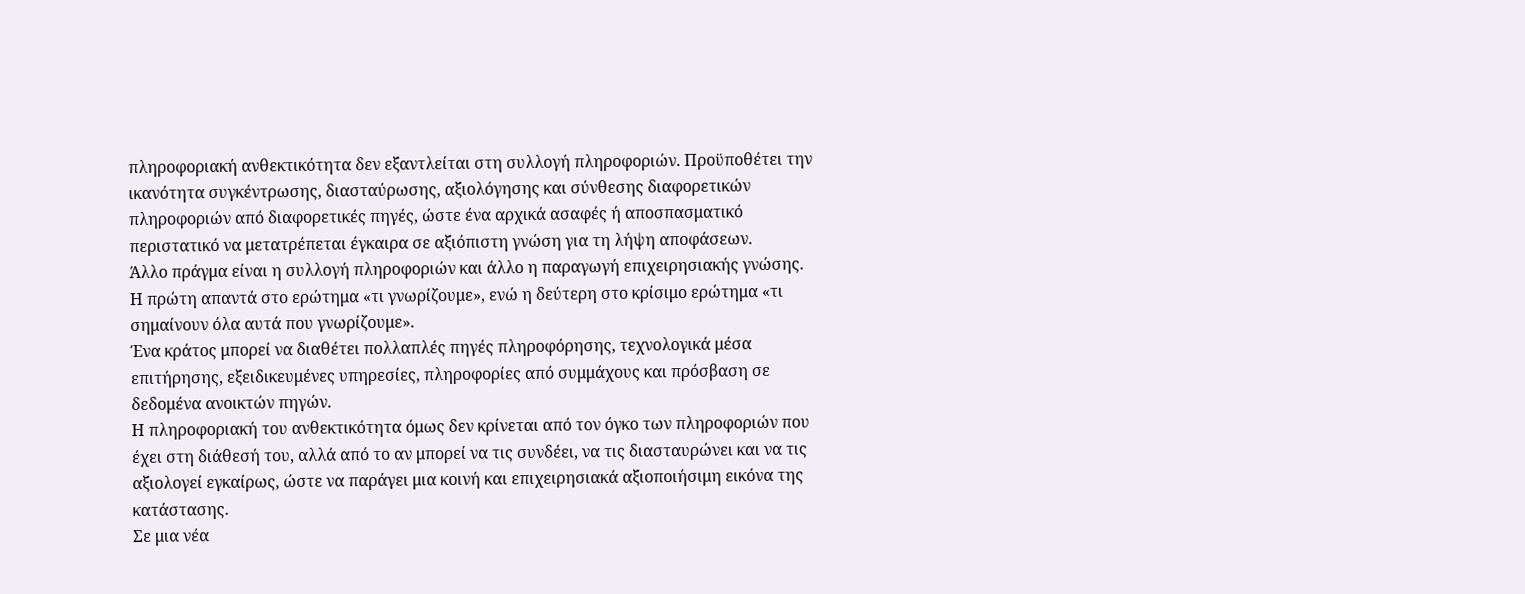πληροφοριακή ανθεκτικότητα δεν εξαντλείται στη συλλογή πληροφοριών. Προϋποθέτει την ικανότητα συγκέντρωσης, διασταύρωσης, αξιολόγησης και σύνθεσης διαφορετικών πληροφοριών από διαφορετικές πηγές, ώστε ένα αρχικά ασαφές ή αποσπασματικό περιστατικό να μετατρέπεται έγκαιρα σε αξιόπιστη γνώση για τη λήψη αποφάσεων.
Άλλο πράγμα είναι η συλλογή πληροφοριών και άλλο η παραγωγή επιχειρησιακής γνώσης.
Η πρώτη απαντά στο ερώτημα «τι γνωρίζουμε», ενώ η δεύτερη στο κρίσιμο ερώτημα «τι σημαίνουν όλα αυτά που γνωρίζουμε».
Ένα κράτος μπορεί να διαθέτει πολλαπλές πηγές πληροφόρησης, τεχνολογικά μέσα επιτήρησης, εξειδικευμένες υπηρεσίες, πληροφορίες από συμμάχους και πρόσβαση σε δεδομένα ανοικτών πηγών.
Η πληροφοριακή του ανθεκτικότητα όμως δεν κρίνεται από τον όγκο των πληροφοριών που έχει στη διάθεσή του, αλλά από το αν μπορεί να τις συνδέει, να τις διασταυρώνει και να τις αξιολογεί εγκαίρως, ώστε να παράγει μια κοινή και επιχειρησιακά αξιοποιήσιμη εικόνα της κατάστασης.
Σε μια νέα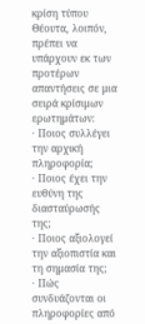κρίση τύπου Θέουτα, λοιπόν, πρέπει να υπάρχουν εκ των προτέρων απαντήσεις σε μια σειρά κρίσιμων ερωτημάτων:
· Ποιος συλλέγει την αρχική πληροφορία;
· Ποιος έχει την ευθύνη της διασταύρωσής της;
· Ποιος αξιολογεί την αξιοπιστία και τη σημασία της;
· Πώς συνδυάζονται οι πληροφορίες από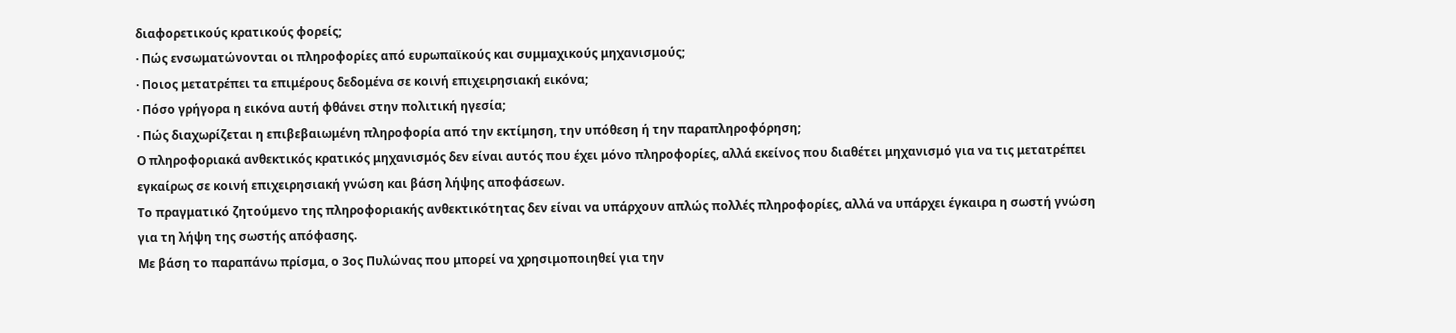διαφορετικούς κρατικούς φορείς;
· Πώς ενσωματώνονται οι πληροφορίες από ευρωπαϊκούς και συμμαχικούς μηχανισμούς;
· Ποιος μετατρέπει τα επιμέρους δεδομένα σε κοινή επιχειρησιακή εικόνα;
· Πόσο γρήγορα η εικόνα αυτή φθάνει στην πολιτική ηγεσία;
· Πώς διαχωρίζεται η επιβεβαιωμένη πληροφορία από την εκτίμηση, την υπόθεση ή την παραπληροφόρηση;
Ο πληροφοριακά ανθεκτικός κρατικός μηχανισμός δεν είναι αυτός που έχει μόνο πληροφορίες, αλλά εκείνος που διαθέτει μηχανισμό για να τις μετατρέπει εγκαίρως σε κοινή επιχειρησιακή γνώση και βάση λήψης αποφάσεων.
Το πραγματικό ζητούμενο της πληροφοριακής ανθεκτικότητας δεν είναι να υπάρχουν απλώς πολλές πληροφορίες, αλλά να υπάρχει έγκαιρα η σωστή γνώση για τη λήψη της σωστής απόφασης.
Με βάση το παραπάνω πρίσμα, ο 3ος Πυλώνας που μπορεί να χρησιμοποιηθεί για την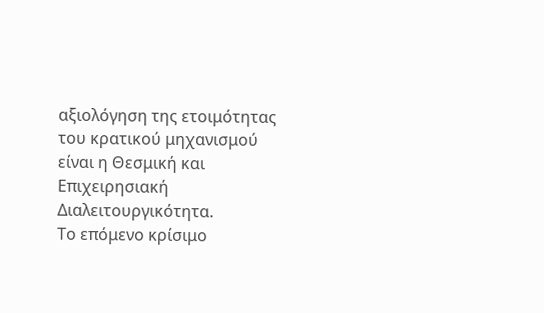αξιολόγηση της ετοιμότητας του κρατικού μηχανισμού είναι η Θεσμική και Επιχειρησιακή Διαλειτουργικότητα.
Το επόμενο κρίσιμο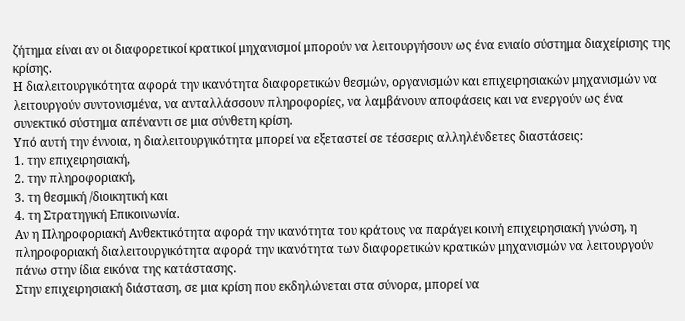ζήτημα είναι αν οι διαφορετικοί κρατικοί μηχανισμοί μπορούν να λειτουργήσουν ως ένα ενιαίο σύστημα διαχείρισης της κρίσης.
Η διαλειτουργικότητα αφορά την ικανότητα διαφορετικών θεσμών, οργανισμών και επιχειρησιακών μηχανισμών να λειτουργούν συντονισμένα, να ανταλλάσσουν πληροφορίες, να λαμβάνουν αποφάσεις και να ενεργούν ως ένα συνεκτικό σύστημα απέναντι σε μια σύνθετη κρίση.
Υπό αυτή την έννοια, η διαλειτουργικότητα μπορεί να εξεταστεί σε τέσσερις αλληλένδετες διαστάσεις:
1. την επιχειρησιακή,
2. την πληροφοριακή,
3. τη θεσμική /διοικητική και
4. τη Στρατηγική Επικοινωνία.
Αν η Πληροφοριακή Ανθεκτικότητα αφορά την ικανότητα του κράτους να παράγει κοινή επιχειρησιακή γνώση, η πληροφοριακή διαλειτουργικότητα αφορά την ικανότητα των διαφορετικών κρατικών μηχανισμών να λειτουργούν πάνω στην ίδια εικόνα της κατάστασης.
Στην επιχειρησιακή διάσταση, σε μια κρίση που εκδηλώνεται στα σύνορα, μπορεί να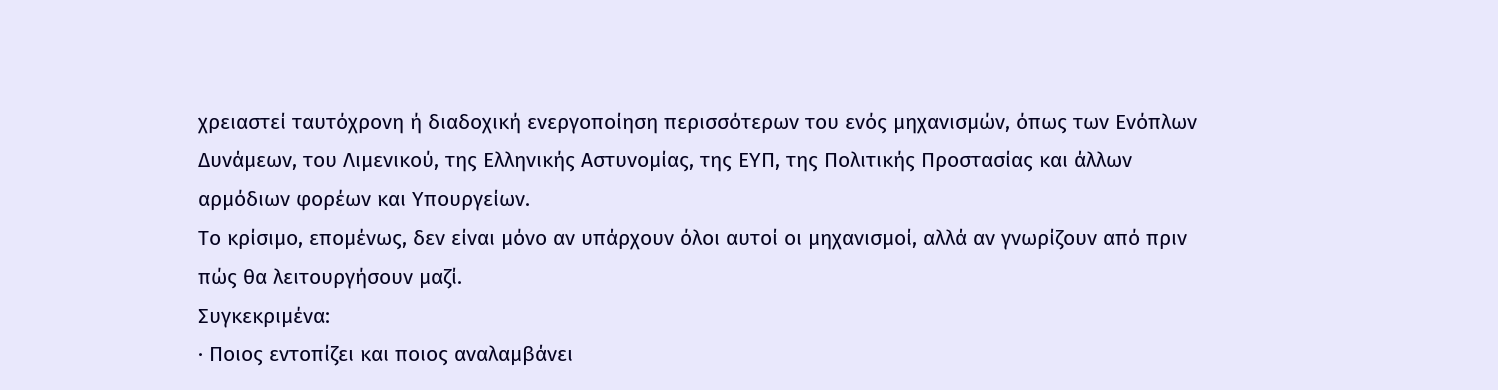χρειαστεί ταυτόχρονη ή διαδοχική ενεργοποίηση περισσότερων του ενός μηχανισμών, όπως των Ενόπλων Δυνάμεων, του Λιμενικού, της Ελληνικής Αστυνομίας, της ΕΥΠ, της Πολιτικής Προστασίας και άλλων αρμόδιων φορέων και Υπουργείων.
Το κρίσιμο, επομένως, δεν είναι μόνο αν υπάρχουν όλοι αυτοί οι μηχανισμοί, αλλά αν γνωρίζουν από πριν πώς θα λειτουργήσουν μαζί.
Συγκεκριμένα:
· Ποιος εντοπίζει και ποιος αναλαμβάνει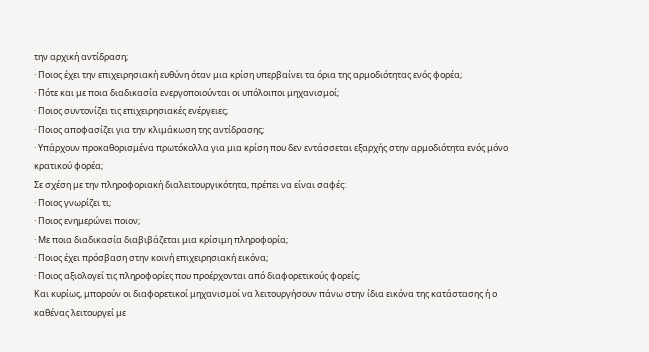την αρχική αντίδραση;
· Ποιος έχει την επιχειρησιακή ευθύνη όταν μια κρίση υπερβαίνει τα όρια της αρμοδιότητας ενός φορέα;
· Πότε και με ποια διαδικασία ενεργοποιούνται οι υπόλοιποι μηχανισμοί;
· Ποιος συντονίζει τις επιχειρησιακές ενέργειες;
· Ποιος αποφασίζει για την κλιμάκωση της αντίδρασης;
· Υπάρχουν προκαθορισμένα πρωτόκολλα για μια κρίση που δεν εντάσσεται εξαρχής στην αρμοδιότητα ενός μόνο κρατικού φορέα;
Σε σχέση με την πληροφοριακή διαλειτουργικότητα, πρέπει να είναι σαφές:
· Ποιος γνωρίζει τι;
· Ποιος ενημερώνει ποιον;
· Με ποια διαδικασία διαβιβάζεται μια κρίσιμη πληροφορία;
· Ποιος έχει πρόσβαση στην κοινή επιχειρησιακή εικόνα;
· Ποιος αξιολογεί τις πληροφορίες που προέρχονται από διαφορετικούς φορείς;
Και κυρίως, μπορούν οι διαφορετικοί μηχανισμοί να λειτουργήσουν πάνω στην ίδια εικόνα της κατάστασης ή ο καθένας λειτουργεί με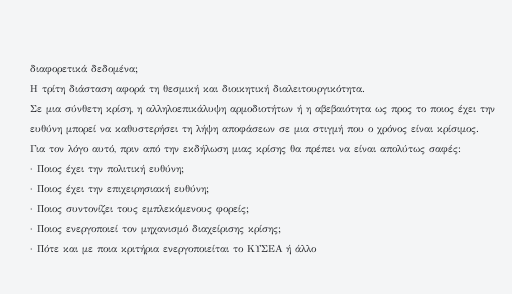διαφορετικά δεδομένα;
Η τρίτη διάσταση αφορά τη θεσμική και διοικητική διαλειτουργικότητα.
Σε μια σύνθετη κρίση, η αλληλοεπικάλυψη αρμοδιοτήτων ή η αβεβαιότητα ως προς το ποιος έχει την ευθύνη μπορεί να καθυστερήσει τη λήψη αποφάσεων σε μια στιγμή που ο χρόνος είναι κρίσιμος.
Για τον λόγο αυτό, πριν από την εκδήλωση μιας κρίσης θα πρέπει να είναι απολύτως σαφές:
· Ποιος έχει την πολιτική ευθύνη;
· Ποιος έχει την επιχειρησιακή ευθύνη;
· Ποιος συντονίζει τους εμπλεκόμενους φορείς;
· Ποιος ενεργοποιεί τον μηχανισμό διαχείρισης κρίσης;
· Πότε και με ποια κριτήρια ενεργοποιείται το ΚΥΣΕΑ ή άλλο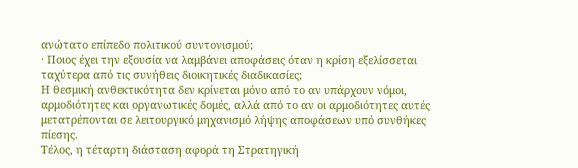ανώτατο επίπεδο πολιτικού συντονισμού;
· Ποιος έχει την εξουσία να λαμβάνει αποφάσεις όταν η κρίση εξελίσσεται ταχύτερα από τις συνήθεις διοικητικές διαδικασίες;
Η θεσμική ανθεκτικότητα δεν κρίνεται μόνο από το αν υπάρχουν νόμοι, αρμοδιότητες και οργανωτικές δομές, αλλά από το αν οι αρμοδιότητες αυτές μετατρέπονται σε λειτουργικό μηχανισμό λήψης αποφάσεων υπό συνθήκες πίεσης.
Τέλος, η τέταρτη διάσταση αφορά τη Στρατηγική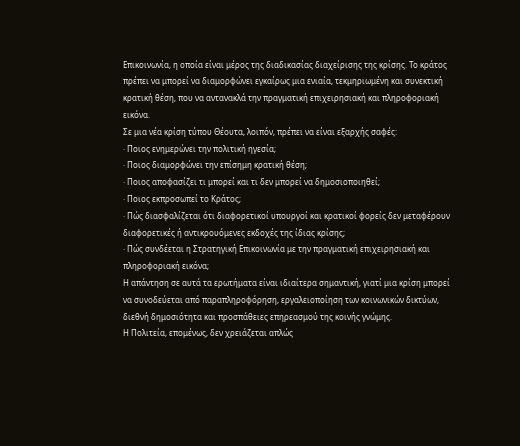Επικοινωνία, η οποία είναι μέρος της διαδικασίας διαχείρισης της κρίσης. Το κράτος πρέπει να μπορεί να διαμορφώνει εγκαίρως μια ενιαία, τεκμηριωμένη και συνεκτική κρατική θέση, που να αντανακλά την πραγματική επιχειρησιακή και πληροφοριακή εικόνα.
Σε μια νέα κρίση τύπου Θέουτα, λοιπόν, πρέπει να είναι εξαρχής σαφές:
· Ποιος ενημερώνει την πολιτική ηγεσία;
· Ποιος διαμορφώνει την επίσημη κρατική θέση;
· Ποιος αποφασίζει τι μπορεί και τι δεν μπορεί να δημοσιοποιηθεί;
· Ποιος εκπροσωπεί το Κράτος;
· Πώς διασφαλίζεται ότι διαφορετικοί υπουργοί και κρατικοί φορείς δεν μεταφέρουν διαφορετικές ή αντικρουόμενες εκδοχές της ίδιας κρίσης;
· Πώς συνδέεται η Στρατηγική Επικοινωνία με την πραγματική επιχειρησιακή και πληροφοριακή εικόνα;
Η απάντηση σε αυτά τα ερωτήματα είναι ιδιαίτερα σημαντική, γιατί μια κρίση μπορεί να συνοδεύεται από παραπληροφόρηση, εργαλειοποίηση των κοινωνικών δικτύων, διεθνή δημοσιότητα και προσπάθειες επηρεασμού της κοινής γνώμης.
Η Πολιτεία, επομένως, δεν χρειάζεται απλώς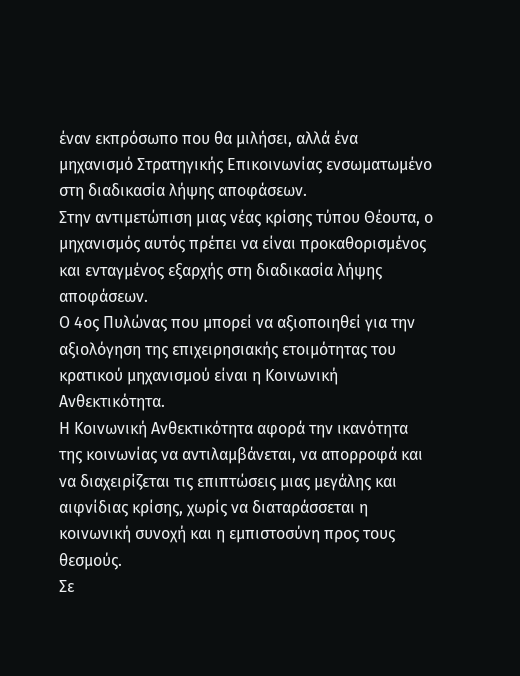έναν εκπρόσωπο που θα μιλήσει, αλλά ένα μηχανισμό Στρατηγικής Επικοινωνίας ενσωματωμένο στη διαδικασία λήψης αποφάσεων.
Στην αντιμετώπιση μιας νέας κρίσης τύπου Θέουτα, ο μηχανισμός αυτός πρέπει να είναι προκαθορισμένος και ενταγμένος εξαρχής στη διαδικασία λήψης αποφάσεων.
Ο 4ος Πυλώνας που μπορεί να αξιοποιηθεί για την αξιολόγηση της επιχειρησιακής ετοιμότητας του κρατικού μηχανισμού είναι η Κοινωνική Ανθεκτικότητα.
Η Κοινωνική Ανθεκτικότητα αφορά την ικανότητα της κοινωνίας να αντιλαμβάνεται, να απορροφά και να διαχειρίζεται τις επιπτώσεις μιας μεγάλης και αιφνίδιας κρίσης, χωρίς να διαταράσσεται η κοινωνική συνοχή και η εμπιστοσύνη προς τους θεσμούς.
Σε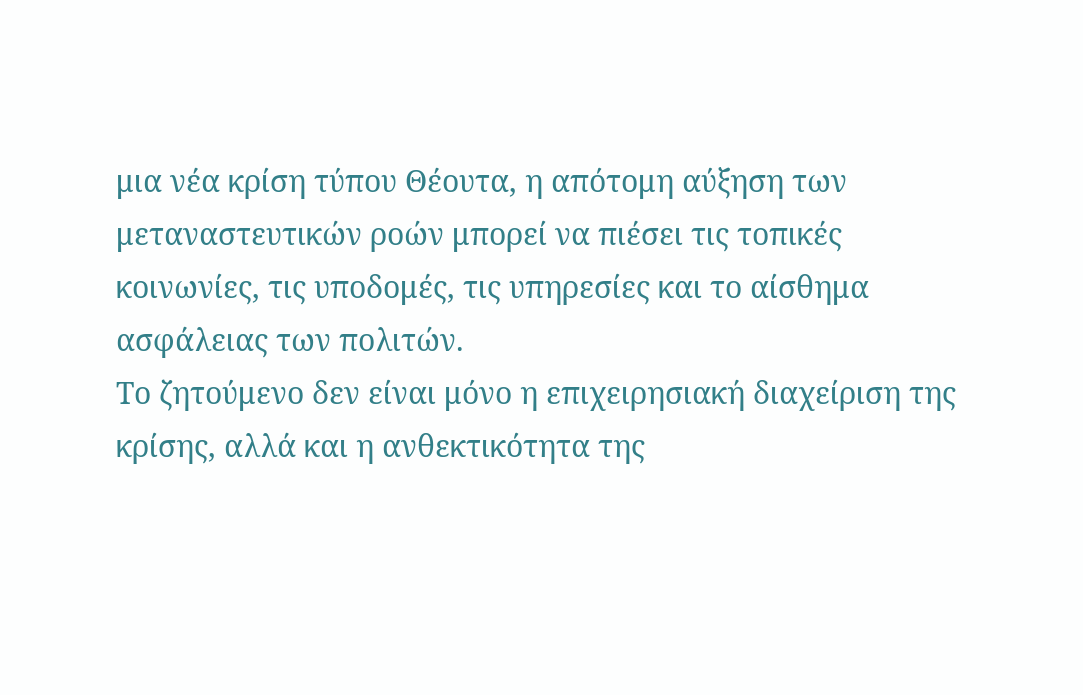μια νέα κρίση τύπου Θέουτα, η απότομη αύξηση των μεταναστευτικών ροών μπορεί να πιέσει τις τοπικές κοινωνίες, τις υποδομές, τις υπηρεσίες και το αίσθημα ασφάλειας των πολιτών.
Το ζητούμενο δεν είναι μόνο η επιχειρησιακή διαχείριση της κρίσης, αλλά και η ανθεκτικότητα της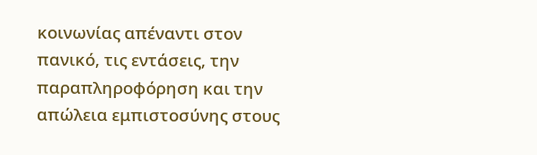κοινωνίας απέναντι στον πανικό, τις εντάσεις, την παραπληροφόρηση και την απώλεια εμπιστοσύνης στους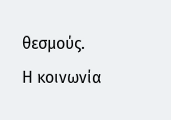θεσμούς.
Η κοινωνία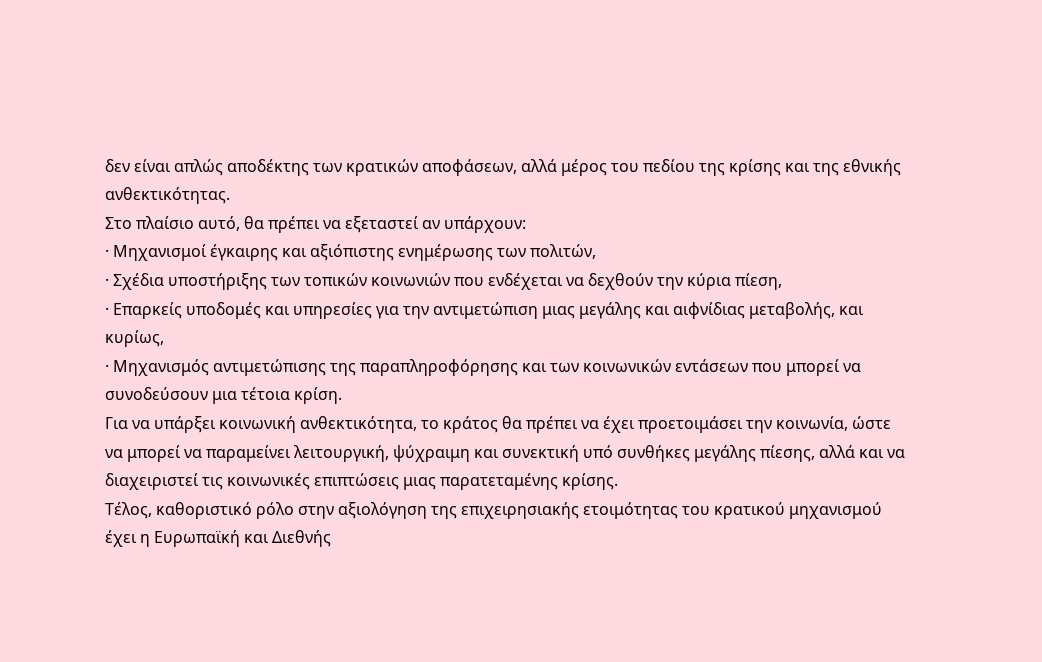δεν είναι απλώς αποδέκτης των κρατικών αποφάσεων, αλλά μέρος του πεδίου της κρίσης και της εθνικής ανθεκτικότητας.
Στο πλαίσιο αυτό, θα πρέπει να εξεταστεί αν υπάρχουν:
· Μηχανισμοί έγκαιρης και αξιόπιστης ενημέρωσης των πολιτών,
· Σχέδια υποστήριξης των τοπικών κοινωνιών που ενδέχεται να δεχθούν την κύρια πίεση,
· Επαρκείς υποδομές και υπηρεσίες για την αντιμετώπιση μιας μεγάλης και αιφνίδιας μεταβολής, και κυρίως,
· Μηχανισμός αντιμετώπισης της παραπληροφόρησης και των κοινωνικών εντάσεων που μπορεί να συνοδεύσουν μια τέτοια κρίση.
Για να υπάρξει κοινωνική ανθεκτικότητα, το κράτος θα πρέπει να έχει προετοιμάσει την κοινωνία, ώστε να μπορεί να παραμείνει λειτουργική, ψύχραιμη και συνεκτική υπό συνθήκες μεγάλης πίεσης, αλλά και να διαχειριστεί τις κοινωνικές επιπτώσεις μιας παρατεταμένης κρίσης.
Τέλος, καθοριστικό ρόλο στην αξιολόγηση της επιχειρησιακής ετοιμότητας του κρατικού μηχανισμού έχει η Ευρωπαϊκή και Διεθνής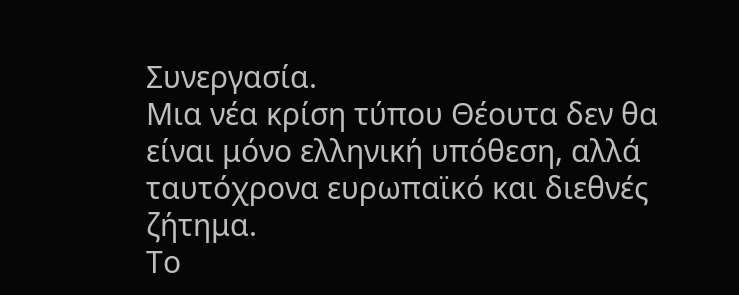Συνεργασία.
Μια νέα κρίση τύπου Θέουτα δεν θα είναι μόνο ελληνική υπόθεση, αλλά ταυτόχρονα ευρωπαϊκό και διεθνές ζήτημα.
Το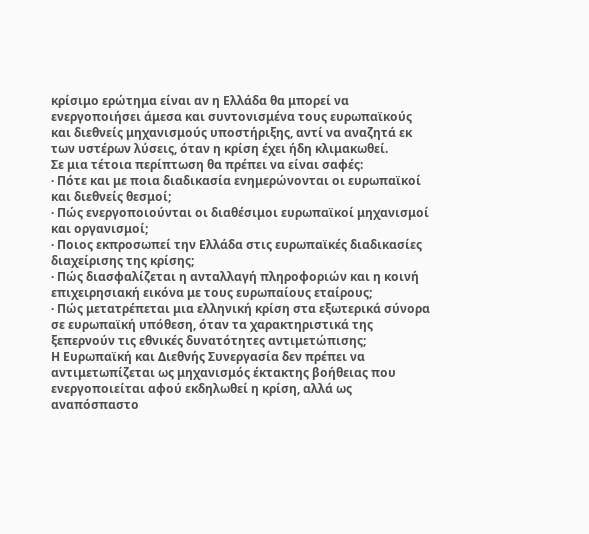κρίσιμο ερώτημα είναι αν η Ελλάδα θα μπορεί να ενεργοποιήσει άμεσα και συντονισμένα τους ευρωπαϊκούς και διεθνείς μηχανισμούς υποστήριξης, αντί να αναζητά εκ των υστέρων λύσεις, όταν η κρίση έχει ήδη κλιμακωθεί.
Σε μια τέτοια περίπτωση θα πρέπει να είναι σαφές:
· Πότε και με ποια διαδικασία ενημερώνονται οι ευρωπαϊκοί και διεθνείς θεσμοί;
· Πώς ενεργοποιούνται οι διαθέσιμοι ευρωπαϊκοί μηχανισμοί και οργανισμοί;
· Ποιος εκπροσωπεί την Ελλάδα στις ευρωπαϊκές διαδικασίες διαχείρισης της κρίσης;
· Πώς διασφαλίζεται η ανταλλαγή πληροφοριών και η κοινή επιχειρησιακή εικόνα με τους ευρωπαίους εταίρους;
· Πώς μετατρέπεται μια ελληνική κρίση στα εξωτερικά σύνορα σε ευρωπαϊκή υπόθεση, όταν τα χαρακτηριστικά της ξεπερνούν τις εθνικές δυνατότητες αντιμετώπισης;
Η Ευρωπαϊκή και Διεθνής Συνεργασία δεν πρέπει να αντιμετωπίζεται ως μηχανισμός έκτακτης βοήθειας που ενεργοποιείται αφού εκδηλωθεί η κρίση, αλλά ως αναπόσπαστο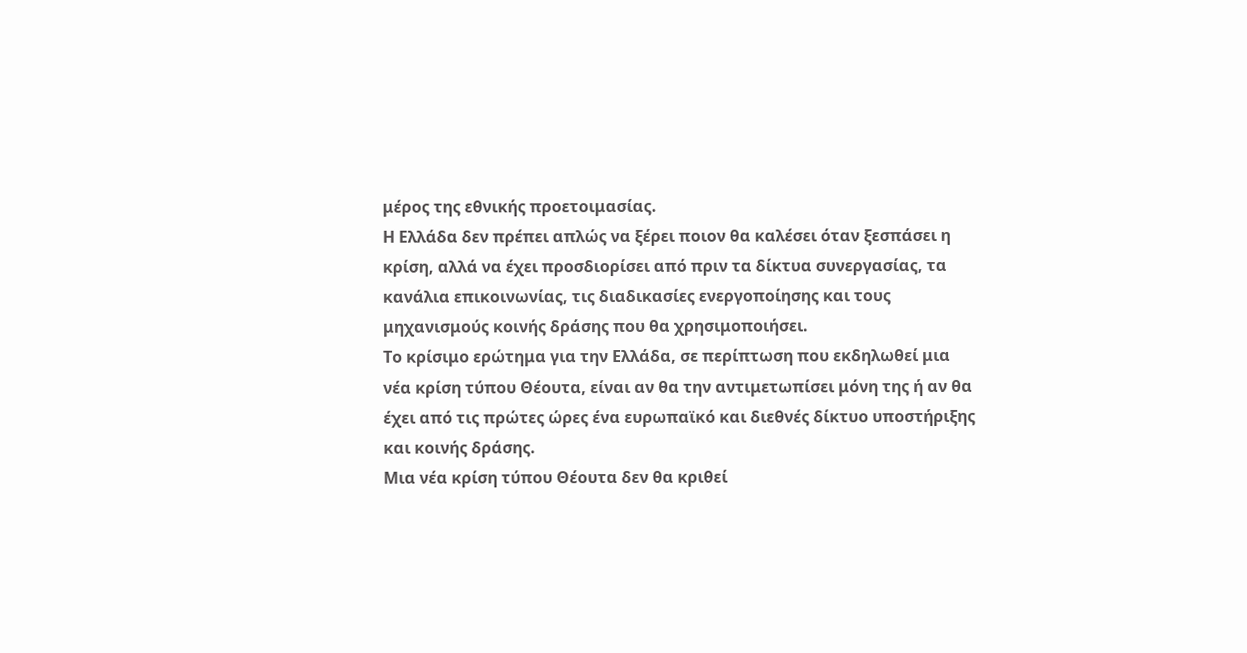μέρος της εθνικής προετοιμασίας.
Η Ελλάδα δεν πρέπει απλώς να ξέρει ποιον θα καλέσει όταν ξεσπάσει η κρίση, αλλά να έχει προσδιορίσει από πριν τα δίκτυα συνεργασίας, τα κανάλια επικοινωνίας, τις διαδικασίες ενεργοποίησης και τους μηχανισμούς κοινής δράσης που θα χρησιμοποιήσει.
Το κρίσιμο ερώτημα για την Ελλάδα, σε περίπτωση που εκδηλωθεί μια νέα κρίση τύπου Θέουτα, είναι αν θα την αντιμετωπίσει μόνη της ή αν θα έχει από τις πρώτες ώρες ένα ευρωπαϊκό και διεθνές δίκτυο υποστήριξης και κοινής δράσης.
Μια νέα κρίση τύπου Θέουτα δεν θα κριθεί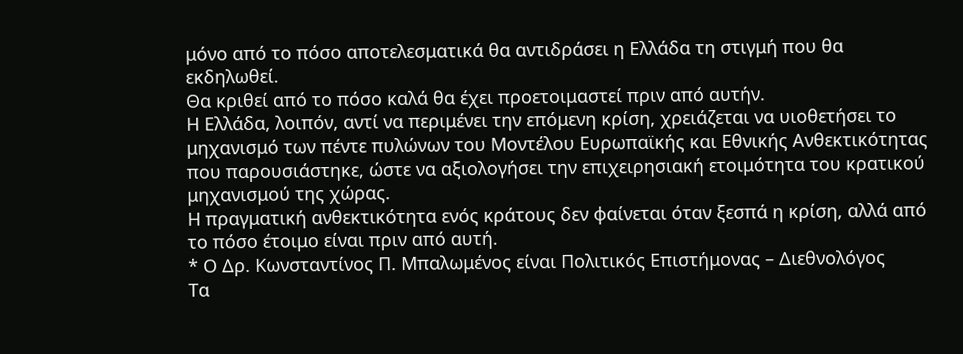μόνο από το πόσο αποτελεσματικά θα αντιδράσει η Ελλάδα τη στιγμή που θα εκδηλωθεί.
Θα κριθεί από το πόσο καλά θα έχει προετοιμαστεί πριν από αυτήν.
Η Ελλάδα, λοιπόν, αντί να περιμένει την επόμενη κρίση, χρειάζεται να υιοθετήσει το μηχανισμό των πέντε πυλώνων του Μοντέλου Ευρωπαϊκής και Εθνικής Ανθεκτικότητας που παρουσιάστηκε, ώστε να αξιολογήσει την επιχειρησιακή ετοιμότητα του κρατικού μηχανισμού της χώρας.
Η πραγματική ανθεκτικότητα ενός κράτους δεν φαίνεται όταν ξεσπά η κρίση, αλλά από το πόσο έτοιμο είναι πριν από αυτή.
* Ο Δρ. Κωνσταντίνος Π. Μπαλωμένος είναι Πολιτικός Επιστήμονας – Διεθνολόγος
Τα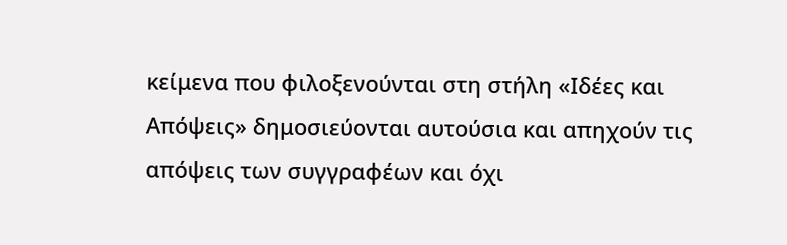κείμενα που φιλοξενούνται στη στήλη «Ιδέες και Απόψεις» δημοσιεύονται αυτούσια και απηχούν τις απόψεις των συγγραφέων και όχι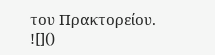του Πρακτορείου.
![]()